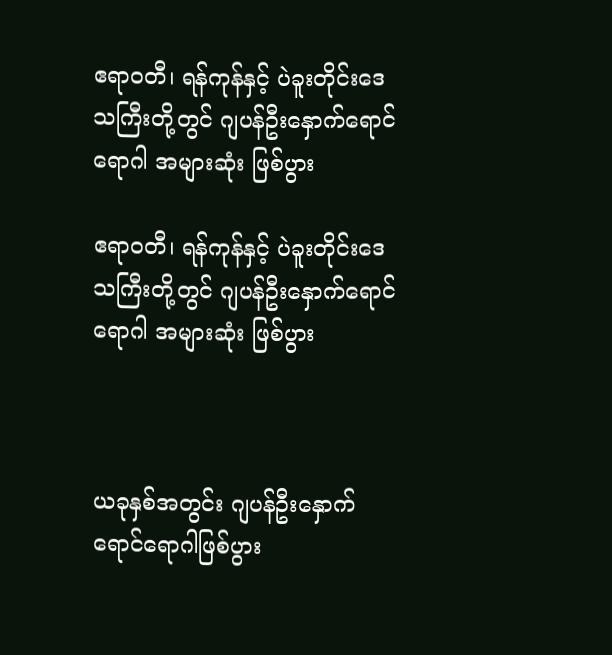ဧရာဝတီ၊ ရန်ကုန်နှင့် ပဲခူးတိုင်းဒေသကြီးတို့တွင် ဂျပန်ဦးနှောက်ရောင်ရောဂါ အများဆုံး ဖြစ်ပွား

ဧရာဝတီ၊ ရန်ကုန်နှင့် ပဲခူးတိုင်းဒေသကြီးတို့တွင် ဂျပန်ဦးနှောက်ရောင်ရောဂါ အများဆုံး ဖြစ်ပွား



ယခုနှစ်အတွင်း ဂျပန်ဦးနှောက်ရောင်ရောဂါဖြစ်ပွား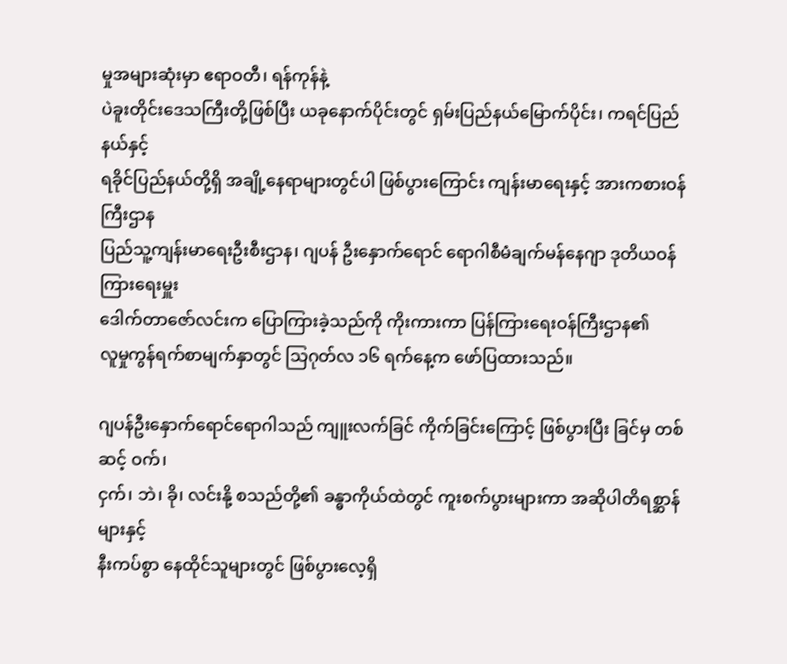မှုအများဆုံးမှာ ဧရာဝတီ၊ ရန်ကုန်နဲ့
ပဲခူးတိုင်းဒေသကြီးတို့ဖြစ်ပြီး ယခုနောက်ပိုင်းတွင် ရှမ်းပြည်နယ်မြောက်ပိုင်း၊ ကရင်ပြည်နယ်နှင့်
ရခိုင်ပြည်နယ်တို့ရှိ အချို့နေရာများတွင်ပါ ဖြစ်ပွားကြောင်း ကျန်းမာရေးနှင့် အားကစားဝန်ကြီးဌာန
ပြည်သူ့ကျန်းမာရေးဦးစီးဌာန၊ ဂျပန် ဦးနှောက်ရောင် ရောဂါစီမံချက်မန်နေဂျာ ဒုတိယဝန်ကြားရေးမှူး
ဒေါက်တာဇော်လင်းက ပြောကြားခဲ့သည်ကို ကိုးကားကာ ပြန်ကြားရေးဝန်ကြီးဌာန၏
လူမှုကွန်ရက်စာမျက်နှာတွင် သြဂုတ်လ ၁၆ ရက်နေ့က ဖော်ပြထားသည်။

ဂျပန်ဦးနှောက်ရောင်ရောဂါသည် ကျူးလက်ခြင် ကိုက်ခြင်းကြောင့် ဖြစ်ပွားပြီး ခြင်မှ တစ်ဆင့် ဝက်၊
ငှက်၊ ဘဲ၊ ခို၊ လင်းနို့ စသည်တို့၏ ခန္ဓာကိုယ်ထဲတွင် ကူးစက်ပွားများကာ အဆိုပါတိရစ္ဆာန်များနှင့်
နီးကပ်စွာ နေထိုင်သူများတွင် ဖြစ်ပွားလေ့ရှိ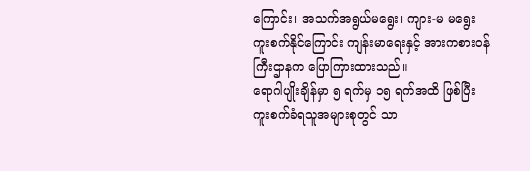ကြောင်း၊ အသက်အရွယ်မရွေး၊ ကျား-မ မရွေး
ကူးစက်နိုင်ကြောင်း ကျန်းမာရေးနှင့် အားကစားဝန်ကြီးဌာနက ပြောကြားထားသည်။
ရောဂါပျိုးချိန်မှာ ၅ ရက်မှ ၁၅ ရက်အထိ ဖြစ်ပြီး ကူးစက်ခံရသူအများစုတွင် သာ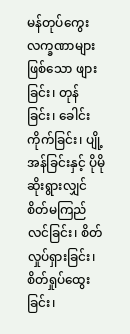မန်တုပ်ကွေး
လက္ခဏာများဖြစ်သော ဖျားခြင်း၊ တုန်ခြင်း၊ ခေါင်းကိုက်ခြင်း၊ ပျို့အန်ခြင်းနှင့် ပိုမိုဆိုးရွားလျှင်
စိတ်မကြည်လင်ခြင်း၊ စိတ်လှုပ်ရှားခြင်း၊ စိတ်ရှုပ်ထွေးခြင်း၊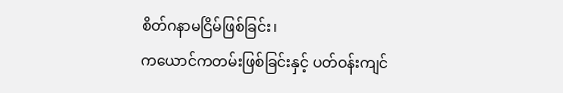စိတ်ဂနာမငြိမ်ဖြစ်ခြင်း၊
ကယောင်ကတမ်းဖြစ်ခြင်းနှင့် ပတ်ဝန်းကျင်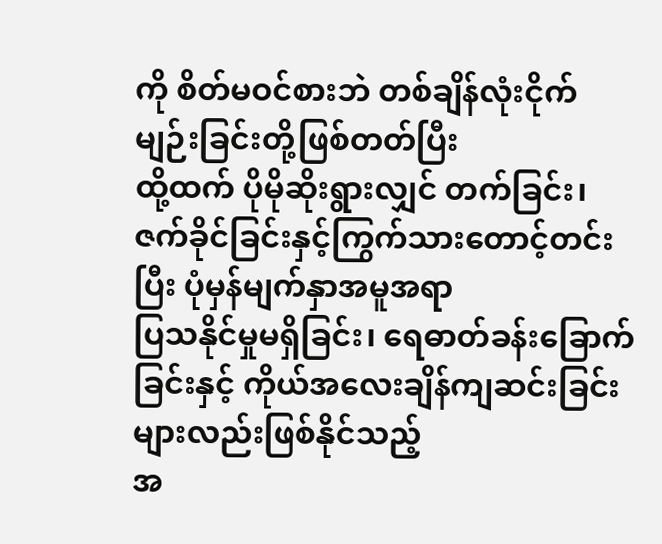ကို စိတ်မဝင်စားဘဲ တစ်ချိန်လုံးငိုက်မျဉ်းခြင်းတို့ဖြစ်တတ်ပြီး
ထို့ထက် ပိုမိုဆိုးရွားလျှင် တက်ခြင်း၊ ဇက်ခိုင်ခြင်းနှင့်ကြွက်သားတောင့်တင်းပြီး ပုံမှန်မျက်နှာအမူအရာ
ပြသနိုင်မှုမရှိခြင်း၊ ရေဓာတ်ခန်းခြောက်ခြင်းနှင့် ကိုယ်အလေးချိန်ကျဆင်းခြင်းများလည်းဖြစ်နိုင်သည့်
အ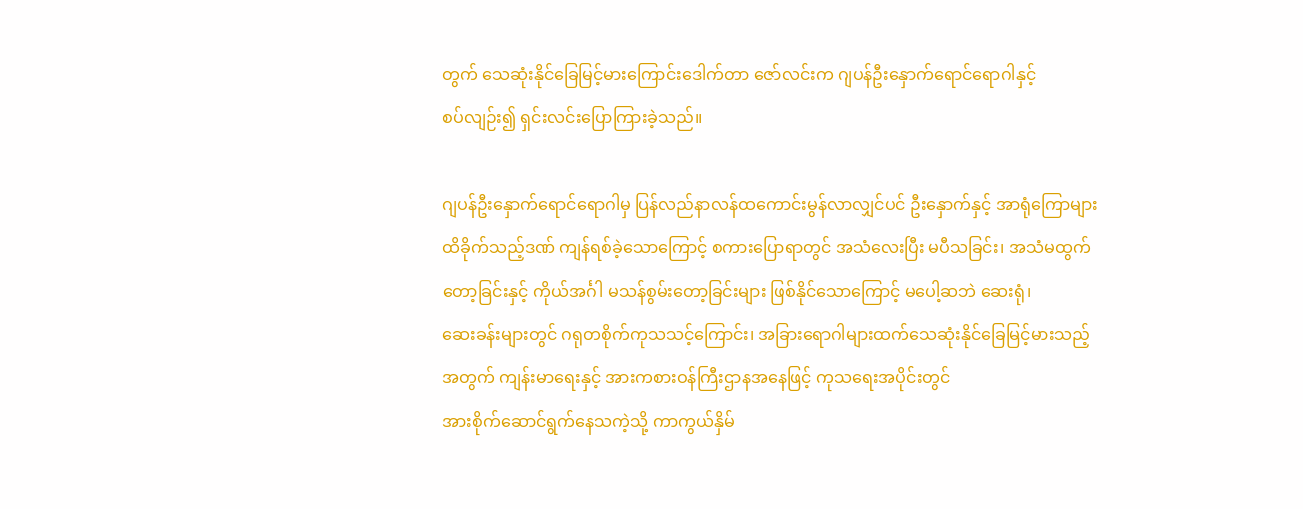တွက် သေဆုံးနိုင်ခြေမြင့်မားကြောင်းဒေါက်တာ ဇော်လင်းက ဂျပန်ဦးနှောက်ရောင်ရောဂါနှင့်
စပ်လျဉ်း၍ ရှင်းလင်းပြောကြားခဲ့သည်။

ဂျပန်ဦးနှောက်ရောင်ရောဂါမှ ပြန်လည်နာလန်ထကောင်းမွန်လာလျှင်ပင် ဦးနှောက်နှင့် အာရုံကြောများ
ထိခိုက်သည့်ဒဏ် ကျန်ရစ်ခဲ့သောကြောင့် စကားပြောရာတွင် အသံလေးပြီး မပီသခြင်း၊ အသံမထွက်
တော့ခြင်းနှင့် ကိုယ်အင်္ဂါ မသန်စွမ်းတော့ခြင်းများ ဖြစ်နိုင်သောကြောင့် မပေါ့ဆဘဲ ဆေးရုံ၊
ဆေးခန်းများတွင် ဂရုတစိုက်ကုသသင့်ကြောင်း၊ အခြားရောဂါများထက်သေဆုံးနိုင်ခြေမြင့်မားသည့်
အတွက် ကျန်းမာရေးနှင့် အားကစားဝန်ကြီးဌာနအနေဖြင့် ကုသရေးအပိုင်းတွင်
အားစိုက်ဆောင်ရွက်နေသကဲ့သို့ ကာကွယ်နှိမ်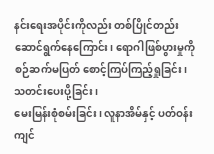နင်းရေးအပိုင်းကိုလည်း တစ်ပြိုင်တည်း
ဆောင်ရွက်နေကြောင်း၊ ရောဂါဖြစ်ပွားမှုကို စဉ်ဆက်မပြတ် စောင့်ကြပ်ကြည့်ရှုခြင်း၊ သတင်းပေးပို့ခြင်း၊
မေးမြန်းစုံစမ်းခြင်း၊ လူနာအိမ်နှင့် ပတ်ဝန်းကျင်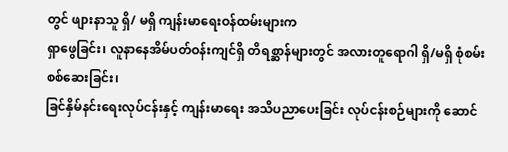တွင် ဖျားနာသူ ရှိ/ မရှိ ကျန်းမာရေးဝန်ထမ်းများက
ရှာဖွေခြင်း၊ လူနာနေအိမ်ပတ်ဝန်းကျင်ရှိ တိရစ္ဆာန်များတွင် အလားတူရောဂါ ရှိ/မရှိ စုံစမ်းစစ်ဆေးခြင်း၊
ခြင်နှိမ်နင်းရေးလုပ်ငန်းနှင့် ကျန်းမာရေး အသိပညာပေးခြင်း လုပ်ငန်းစဉ်များကို ဆောင်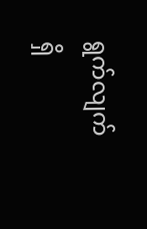ရွက်လျက်
ရှိ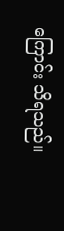ကြောင်း သိရသည်။